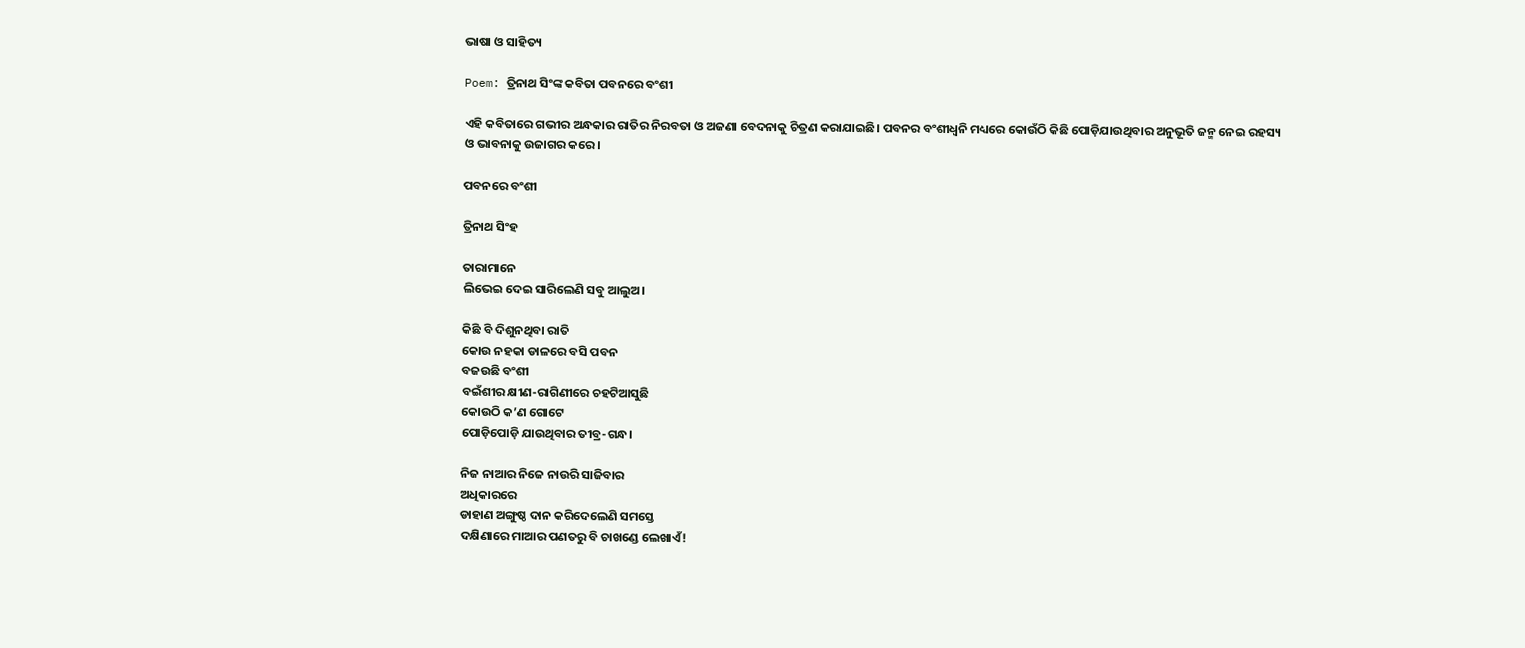ଭାଷା ଓ ସାହିତ୍ୟ

Poem: ତ୍ରିନାଥ ସିଂଙ୍କ କବିତା ପବନରେ ବଂଶୀ

ଏହି କବିତାରେ ଗଭୀର ଅନ୍ଧକାର ରାତିର ନିରବତା ଓ ଅଜଣା ବେଦନାକୁ ଚିତ୍ରଣ କରାଯାଇଛି। ପବନର ବଂଶୀଧ୍ୱନି ମଧ୍ୟରେ କୋଉଁଠି କିଛି ପୋଡ଼ିଯାଉଥିବାର ଅନୁଭୂତି ଜନ୍ମ ନେଇ ରହସ୍ୟ ଓ ଭାବନାକୁ ଉଜାଗର କରେ।

ପବନରେ ବଂଶୀ

ତ୍ରିନାଥ ସିଂହ

ତାରାମାନେ
ଲିଭେଇ ଦେଇ ସାରିଲେଣି ସବୁ ଆଲୁଅ।

କିଛି ବି ଦିଶୁନଥିବା ରାତି
କୋଉ ନହକା ଡାଳରେ ବସି ପବନ
ବଜଉଛି ବଂଶୀ
ବଇଁଶୀର କ୍ଷୀଣ-ରାଗିଣୀରେ ଚହଟିଆସୁଛି
କୋଉଠି କ’ଣ ଗୋଟେ
ପୋଡ଼ିପୋଡ଼ି ଯାଉଥିବାର ତୀବ୍ର-ଗନ୍ଧ।

ନିଜ ନାଆର ନିଜେ ନାଉରି ସାଜିବାର
ଅଧିକାରରେ
ଡାହାଣ ଅଙ୍ଗୁଷ୍ଠ ଦାନ କରିଦେଲେଣି ସମସ୍ତେ
ଦକ୍ଷିଣାରେ ମାଆର ପଣତରୁ ବି ଚାଖଣ୍ଡେ ଲେଖାଏଁ!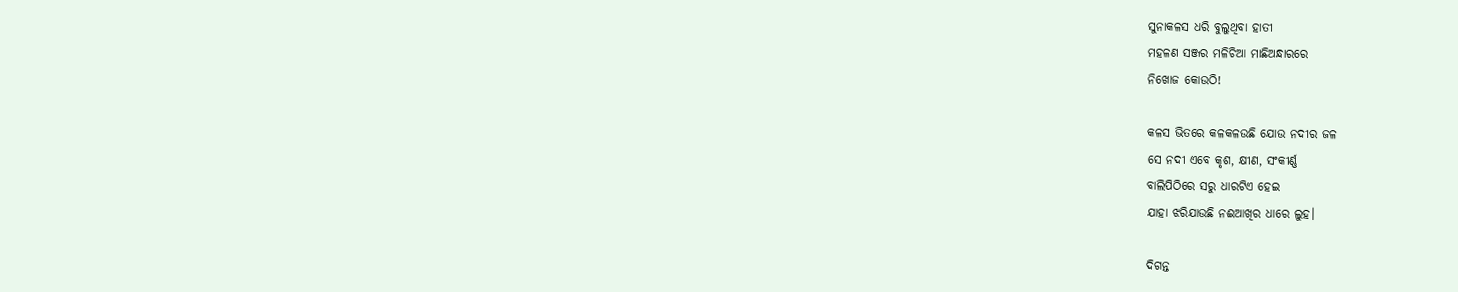ସୁନାକଳସ ଧରି ବୁଲୁଥିବା ହାତୀ
ମହଳଣ ସଞ୍ଜର ମଳିଚିଆ ମାଛିଅନ୍ଧାରରେ
ନିଖୋଜ କୋଉଠି!

କଳସ ଭିତରେ କଳକଳଉଛି ଯୋଉ ନଦୀର ଜଳ
ସେ ନଦୀ ଏବେ କୃଶ, କ୍ଷୀଣ, ସଂକୀର୍ଣ୍ଣ
ବାଲିପିଠିରେ ସରୁ ଧାରଟିଏ ହେଇ
ଯାହା ଝରିଯାଉଛି ନଈଆଖିର ଧାରେ ଲୁହ।

ଦିଗନ୍ତ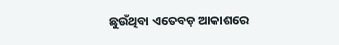ଛୁଉଁଥିବା ଏତେବଡ଼ ଆକାଶରେ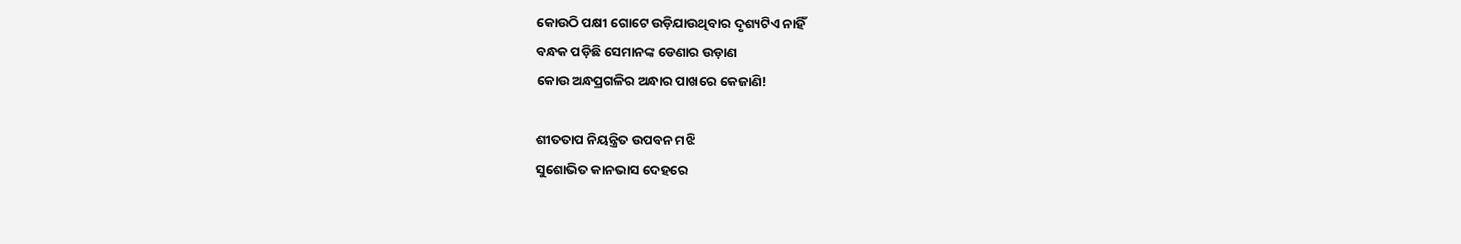କୋଉଠି ପକ୍ଷୀ ଗୋଟେ ଉଡ଼ିଯାଉଥିବାର ଦୃଶ୍ୟଟିଏ ନାହିଁ
ବନ୍ଧକ ପଡ଼ିଛି ସେମାନଙ୍କ ଡେଣାର ଉଡ଼ାଣ
କୋଉ ଅନ୍ଧପ୍ରଗଳିର ଅନ୍ଧାର ପାଖରେ କେଜାଣି!

ଶୀତତାପ ନିୟନ୍ତ୍ରିତ ଉପବନ ମଝି
ସୁଶୋଭିତ କାନଭାସ ଦେହରେ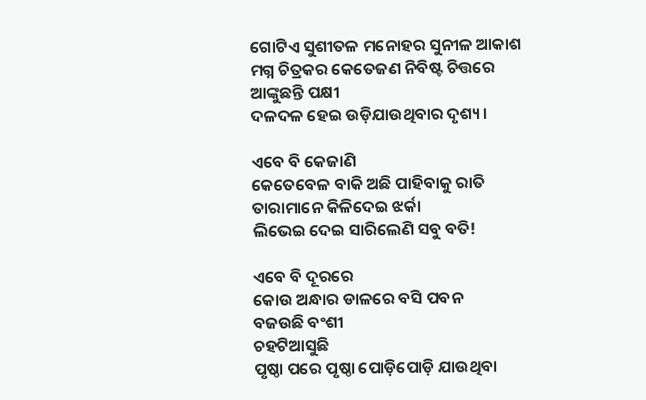ଗୋଟିଏ ସୁଶୀତଳ ମନୋହର ସୁନୀଳ ଆକାଶ
ମଗ୍ନ ଚିତ୍ରକର କେତେଜଣ ନିବିଷ୍ଟ ଚିତ୍ତରେ
ଆଙ୍କୁଛନ୍ତି ପକ୍ଷୀ
ଦଳଦଳ ହେଇ ଉଡ଼ିଯାଉଥିବାର ଦୃଶ୍ୟ।

ଏବେ ବି କେଜାଣି
କେତେବେଳ ବାକି ଅଛି ପାହିବାକୁ ରାତି
ତାରାମାନେ କିଳିଦେଇ ଝର୍କା
ଲିଭେଇ ଦେଇ ସାରିଲେଣି ସବୁ ବତି!

ଏବେ ବି ଦୂରରେ
କୋଉ ଅନ୍ଧାର ଡାଳରେ ବସି ପବନ
ବଜଉଛି ବଂଶୀ
ଚହଟିଆସୁଛି
ପୃଷ୍ଠା ପରେ ପୃଷ୍ଠା ପୋଡ଼ିପୋଡ଼ି ଯାଉଥିବା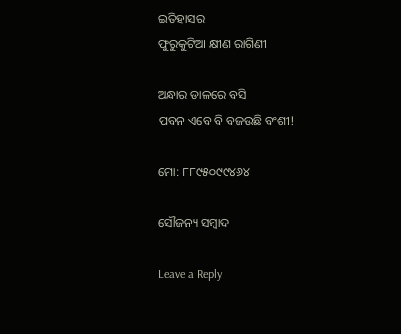ଇତିହାସର
ଫୁରୁକୁଟିଆ କ୍ଷୀଣ ରାଗିଣୀ

ଅନ୍ଧାର ଡାଳରେ ବସି
ପବନ ଏବେ ବି ବଜଉଛି ବଂଶୀ!

ମୋ: ୮୮୯୫୦୯୯୪୬୪

ସୌଜନ୍ୟ ସମ୍ବାଦ

Leave a Reply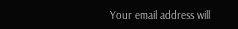Your email address will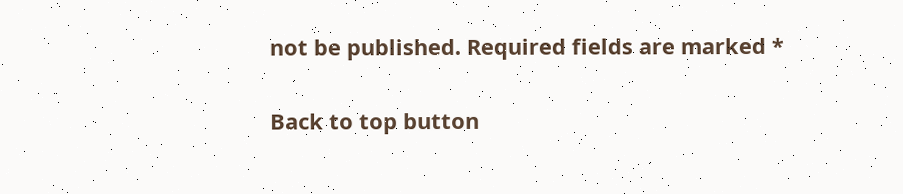not be published. Required fields are marked *

Back to top button